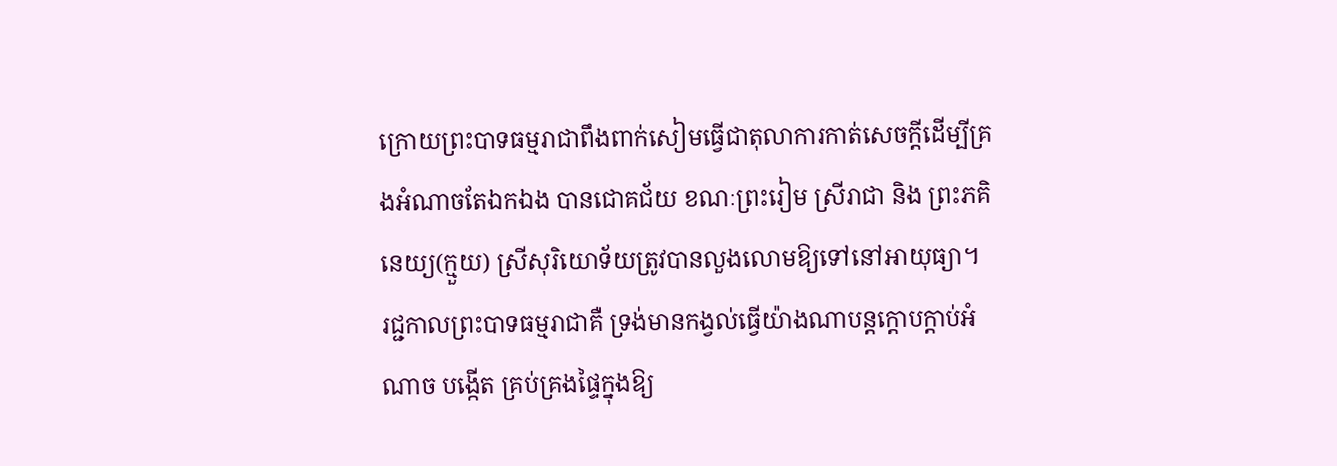ក្រោយព្រះបាទធម្មរាជាពឹងពាក់សៀមធ្វើជាតុលាការកាត់សេចក្ដីដើម្បីគ្រងអំណាចតែឯកឯង បានជោគជ័យ ខណៈព្រះរៀម ស្រីរាជា និង ព្រះភគិនេយ្យ(ក្មួយ) ស្រីសុរិយោទ័យត្រូវបានលួងលោមឱ្យទៅនៅអាយុធ្យា។
រជ្ជកាលព្រះបាទធម្មរាជាគឺ ទ្រង់មានកង្វល់ធ្វើយ៉ាងណាបន្ដក្ដោបក្ដាប់អំណាច បង្កើត គ្រប់គ្រងផ្ទៃក្នុងឱ្យ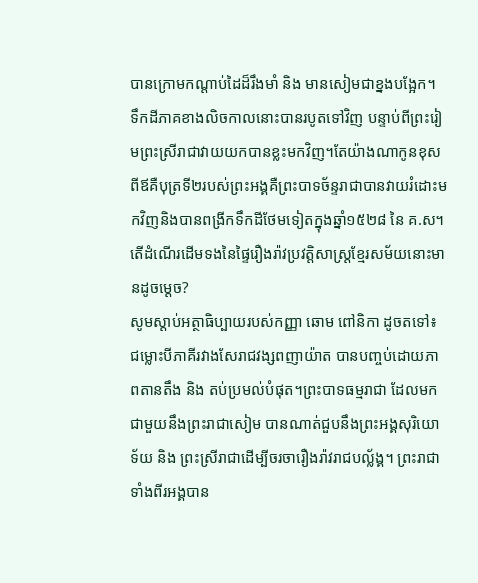បានក្រោមកណ្ដាប់ដៃដ៏រឹងមាំ និង មានសៀមជាខ្នងបង្អែក។
ទឹកដីភាគខាងលិចកាលនោះបានរបូតទៅវិញ បន្ទាប់ពីព្រះរៀមព្រះស្រីរាជាវាយយកបានខ្លះមកវិញ។តែយ៉ាងណាកូនខុសពីឪគឺបុត្រទី២របស់ព្រះអង្គគឺព្រះបាទច័ន្ទរាជាបានវាយរំដោះមកវិញនិងបានពង្រីកទឹកដីថែមទៀតក្នុងឆ្នាំ១៥២៨ នៃ គ.ស។
តើដំណើរដើមទងនៃផ្ទៃរឿងរ៉ាវប្រវត្តិសាស្រ្ដខ្មែរសម័យនោះមានដូចម្ដេច?
សូមស្ដាប់អត្ថាធិប្បាយរបស់កញ្ញា ឆោម ពៅនិកា ដូចតទៅ៖
ជម្លោះបីភាគីរវាងសែរាជវង្សពញាយ៉ាត បានបញ្ចប់ដោយភាពតានតឹង និង តប់ប្រមល់បំផុត។ព្រះបាទធម្មរាជា ដែលមកជាមួយនឹងព្រះរាជាសៀម បានណាត់ជួបនឹងព្រះអង្គសុរិយោទ័យ និង ព្រះស្រីរាជាដើម្បីចរចារឿងរ៉ាវរាជបល្ល័ង្គ។ ព្រះរាជាទាំងពីរអង្គបាន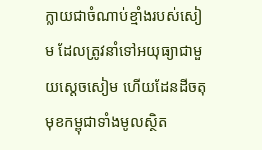ក្លាយជាចំណាប់ខ្មាំងរបស់សៀម ដែលត្រូវនាំទៅអយុធ្យាជាមួយស្ដេចសៀម ហើយដែនដីចតុមុខកម្ពុជាទាំងមូលស្ថិត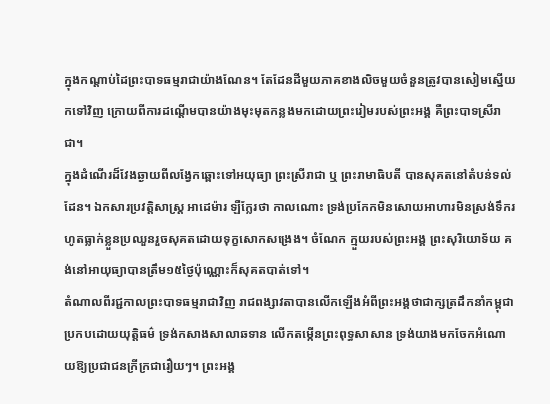ក្នុងកណ្ដាប់ដៃព្រះបាទធម្មរាជាយ៉ាងណែន។ តែដែនដីមួយភាគខាងលិចមួយចំនួនត្រូវបានសៀមស្នើយកទៅវិញ ក្រោយពីការដណ្ដើមបានយ៉ាងមុះមុតកន្លងមកដោយព្រះរៀមរបស់ព្រះអង្គ គឺព្រះបាទស្រីរាជា។
ក្នុងដំណើរដ៏វែងឆ្ងាយពីលង្វែកឆ្ពោះទៅអយុធ្យា ព្រះស្រីរាជា ឬ ព្រះរាមាធិបតី បានសុគតនៅតំបន់ទល់ដែន។ ឯកសារប្រវត្តិសាស្រ្ដ អាដេម៉ារ ឡឺក្លែរថា កាលណោះ ទ្រង់ប្រកែកមិនសោយអាហារមិនស្រង់ទឹករហូតធ្លាក់ខ្លួនប្រឈួនរួចសុគតដោយទុក្ខសោកសង្រេង។ ចំណែក ក្មួយរបស់ព្រះអង្គ ព្រះសុរិយោទ័យ គង់នៅអាយុធ្យាបានត្រឹម១៥ថ្ងៃប៉ុណ្ណោះក៏សុគតបាត់ទៅ។
តំណាលពីរជ្ជកាលព្រះបាទធម្មរាជាវិញ រាជពង្សាវតាបានលើកឡើងអំពីព្រះអង្គថាជាក្សត្រដឹកនាំកម្ពុជាប្រកបដោយយុត្តិធម៌ ទ្រង់កសាងសាលាឆទាន លើកតម្កើនព្រះពុទ្ធសាសាន ទ្រង់យាងមកចែកអំណោយឱ្យប្រជាជនក្រីក្រជារឿយៗ។ ព្រះអង្គ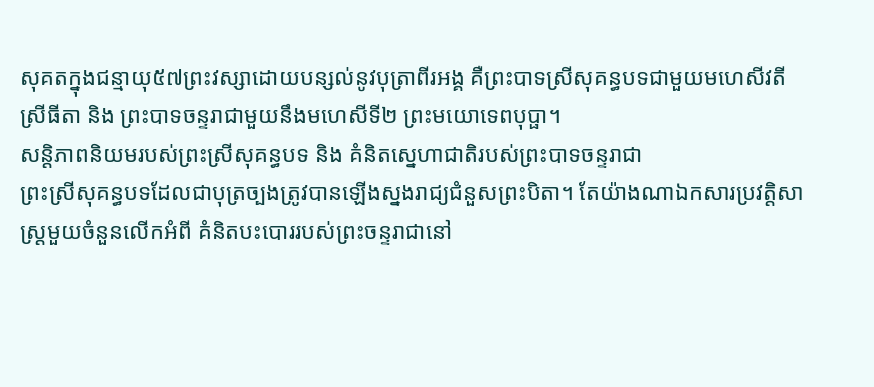សុគតក្នុងជន្មាយុ៥៧ព្រះវស្សាដោយបន្សល់នូវបុត្រាពីរអង្គ គឺព្រះបាទស្រីសុគន្ធបទជាមួយមហេសីវតីស្រីធីតា និង ព្រះបាទចន្ទរាជាមួយនឹងមហេសីទី២ ព្រះមយោទេពបុប្ផា។
សន្ដិភាពនិយមរបស់ព្រះស្រីសុគន្ធបទ និង គំនិតស្នេហាជាតិរបស់ព្រះបាទចន្ទរាជា
ព្រះស្រីសុគន្ធបទដែលជាបុត្រច្បងត្រូវបានឡើងស្នងរាជ្យជំនួសព្រះបិតា។ តែយ៉ាងណាឯកសារប្រវត្តិសាស្រ្ដមួយចំនួនលើកអំពី គំនិតបះបោររបស់ព្រះចន្ទរាជានៅ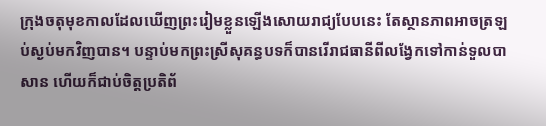ក្រុងចតុមុខកាលដែលឃើញព្រះរៀមខ្លួនឡើងសោយរាជ្យបែបនេះ តែស្ថានភាពអាចត្រឡប់ស្ងប់មកវិញបាន។ បន្ទាប់មកព្រះស្រីសុគន្ធបទក៏បានរើរាជធានីពីលង្វែកទៅកាន់ទួលបាសាន ហើយក៏ជាប់ចិត្តប្រតិព័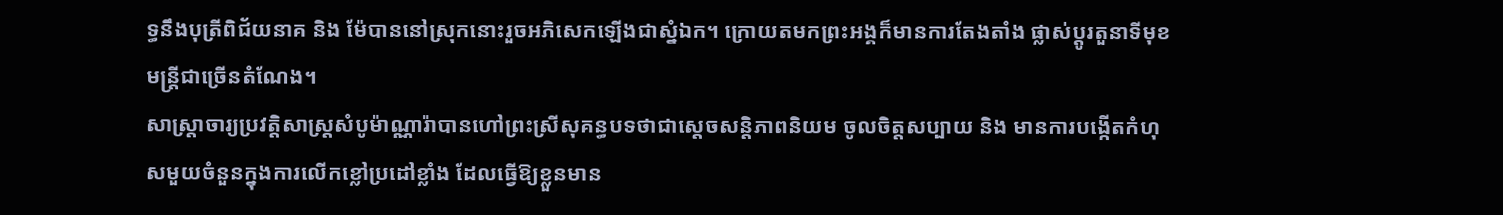ទ្ធនឹងបុត្រីពិជ័យនាគ និង ម៉ែបាននៅស្រុកនោះរួចអភិសេកឡើងជាស្នំឯក។ ក្រោយតមកព្រះអង្គក៏មានការតែងតាំង ផ្លាស់ប្ដូរតួនាទីមុខមន្រ្ដីជាច្រើនតំណែង។
សាស្រ្ដាចារ្យប្រវត្តិសាស្រ្ដសំបូម៉ាណ្ណារ៉ាបានហៅព្រះស្រីសុគន្ធបទថាជាសេ្ដចសន្ដិភាពនិយម ចូលចិត្តសប្បាយ និង មានការបង្កើតកំហុសមួយចំនួនក្នុងការលើកខ្លៅប្រដៅខ្លាំង ដែលធ្វើឱ្យខ្លួនមាន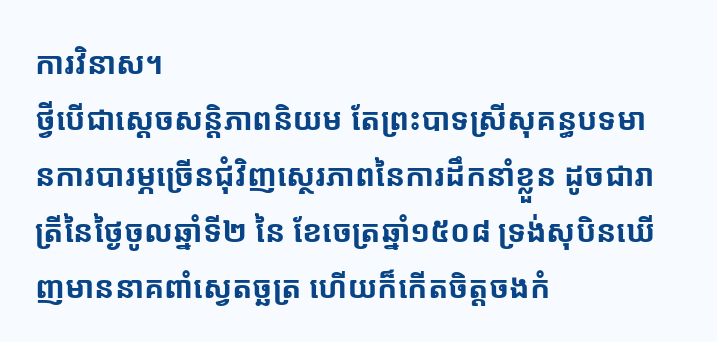ការវិនាស។
ថ្វីបើជាស្ដេចសន្ដិភាពនិយម តែព្រះបាទស្រីសុគន្ធបទមានការបារម្ភច្រើនជុំវិញស្ថេរភាពនៃការដឹកនាំខ្លួន ដូចជារាត្រីនៃថ្ងៃចូលឆ្នាំទី២ នៃ ខែចេត្រឆ្នាំ១៥០៨ ទ្រង់សុបិនឃើញមាននាគពាំស្វេតច្ឆត្រ ហើយក៏កើតចិត្តចងកំ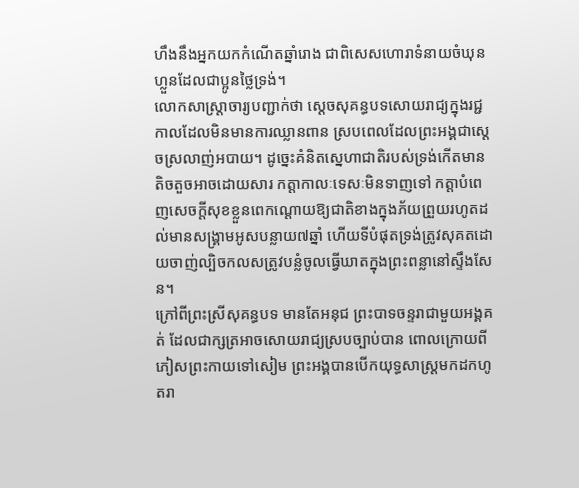ហឹងនឹងអ្នកយកកំណើតឆ្នាំរោង ជាពិសេសហោរាទំនាយចំឃុនហ្លួនដែលជាប្អូនថ្លៃទ្រង់។
លោកសាស្រ្ដាចារ្យបញ្ជាក់ថា ស្ដេចសុគន្ធបទសោយរាជ្យក្នុងរជ្ជកាលដែលមិនមានការឈ្លានពាន ស្របពេលដែលព្រះអង្គជាស្ដេចស្រលាញ់អបាយ។ ដូច្នេះគំនិតស្នេហាជាតិរបស់ទ្រង់កើតមានតិចតួចអាចដោយសារ កត្តាកាលៈទេសៈមិនទាញទៅ កត្តាបំពេញសេចក្ដីសុខខ្លួនពេកណ្ដោយឱ្យជាតិខាងក្នុងភ័យព្រួយរហូតដល់មានសង្រ្គាមអូសបន្លាយ៧ឆ្នាំ ហើយទីបំផុតទ្រង់ត្រូវសុគតដោយចាញ់ល្បិចកលសត្រូវបន្លំចូលធ្វើឃាតក្នុងព្រះពន្លានៅស្ទឹងសែន។
ក្រៅពីព្រះស្រីសុគន្ធបទ មានតែអនុជ ព្រះបាទចន្ទរាជាមួយអង្គគត់ ដែលជាក្សត្រអាចសោយរាជ្យស្របច្បាប់បាន ពោលក្រោយពីភៀសព្រះកាយទៅសៀម ព្រះអង្គបានបើកយុទ្ធសាស្រ្ដមកដកហូតរា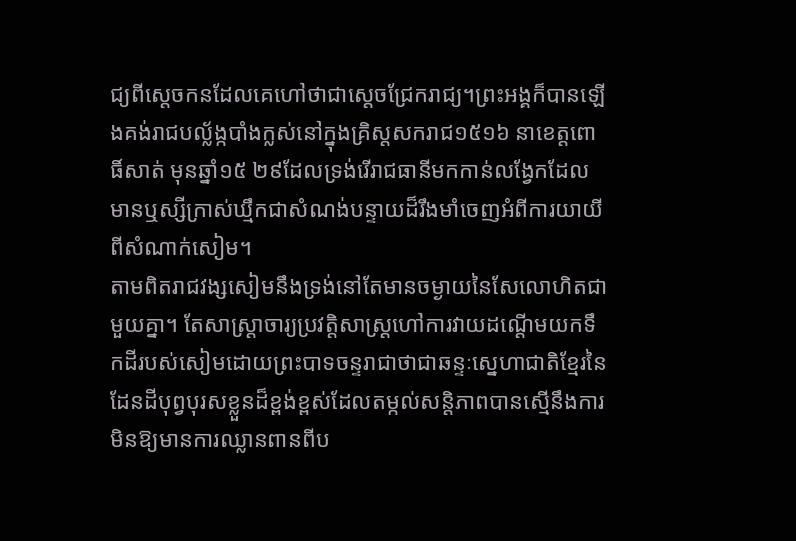ជ្យពីស្ដេចកនដែលគេហៅថាជាស្ដេចជ្រែករាជ្យ។ព្រះអង្គក៏បានឡើងគង់រាជបល្ល័ង្កបាំងក្លស់នៅក្នុងគ្រិស្ដសករាជ១៥១៦ នាខេត្តពោធិ៍សាត់ មុនឆ្នាំ១៥ ២៩ដែលទ្រង់រើរាជធានីមកកាន់លង្វែកដែលមានឬស្សីក្រាស់ឃ្មឹកជាសំណង់បន្ទាយដ៏រឹងមាំចេញអំពីការយាយីពីសំណាក់សៀម។
តាមពិតរាជវង្សសៀមនឹងទ្រង់នៅតែមានចម្ងាយនៃសែលោហិតជាមួយគ្នា។ តែសាស្រ្ដាចារ្យប្រវត្តិសាស្រ្ដហៅការវាយដណ្ដើមយកទឹកដីរបស់សៀមដោយព្រះបាទចន្ទរាជាថាជាឆន្ទៈស្នេហាជាតិខ្មែរនៃដែនដីបុព្វបុរសខ្លួនដ៏ខ្ពង់ខ្ពស់ដែលតម្កល់សន្ដិភាពបានស្មើនឹងការមិនឱ្យមានការឈ្លានពានពីប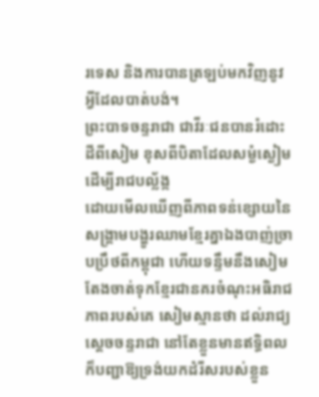រទេស និងការបានត្រឡប់មកវិញនូវអ្វីដែលបាត់បង់។
ព្រះបាទចន្ទរាជា ជាវីរៈជនបានរំដោះដីពីសៀម ខុសពីបិតាដែលសម្ងំស្ងៀមដើម្បីរាជបល្ល័ង្ក
ដោយមើលឃើញពីភាពទន់ខ្សោយនៃសង្គ្រាមបង្ហូរឈាមខ្មែរគ្នាឯងបាញ់ច្រាបប្រឹថពីកម្ពុជា ហើយទន្ទឹមនឹងសៀមតែងចាត់ទុកខ្មែរជានគរចំណុះអធិរាជភាពរបស់គេ សៀមស្មានថា ដល់រាជ្យស្ដេចចន្ទរាជា នៅតែខ្លួនមានឥទ្ធិពល ក៏បញ្ជាឱ្យទ្រង់យកដំរីសរបស់ខ្លួន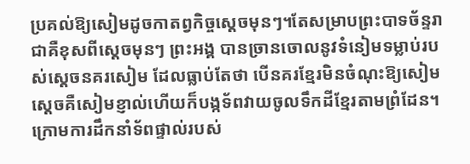ប្រគល់ឱ្យសៀមដូចកាតព្វកិច្ចស្ដេចមុនៗ។តែសម្រាបព្រះបាទច័ន្ទរាជាគឺខុសពីស្ដេចមុនៗ ព្រះអង្គ បានច្រានចោលនូវទំនៀមទម្លាប់របស់ស្ដេចនគរសៀម ដែលធ្លាប់តែថា បើនគរខ្មែរមិនចំណុះឱ្យសៀម ស្ដេចគឺសៀមខ្ញាល់ហើយក៏បង្កទ័ពវាយចូលទឹកដីខ្មែរតាមព្រំដែន។ ក្រោមការដឹកនាំទ័ពផ្ទាល់របស់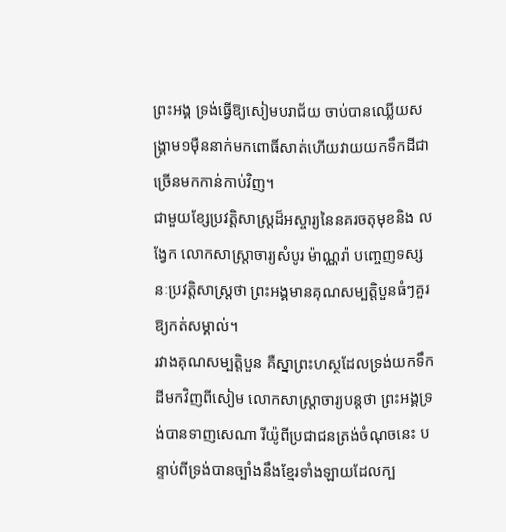ព្រះអង្គ ទ្រង់ធ្វើឱ្យសៀមបរាជ័យ ចាប់បានឈ្លើយសង្គ្រាម១ម៉ឺននាក់មកពោធិ៍សាត់ហើយវាយយកទឹកដីជាច្រើនមកកាន់កាប់វិញ។
ជាមួយខ្សែប្រវត្តិសាស្រ្ដដ៏អស្ចារ្យនៃនគរចតុមុខនិង លង្វែក លោកសាស្រ្ដាចារ្យសំបូរ ម៉ាណ្ណរ៉ា បញ្ចេញទស្សនៈប្រវត្តិសាស្រ្ដថា ព្រះអង្គមានគុណសម្បត្តិបួនធំៗគួរឱ្យកត់សម្គាល់។
រវាងគុណសម្បត្តិបួន គឺស្នាព្រះហស្ថដែលទ្រង់យកទឹកដីមកវិញពីសៀម លោកសាស្រ្ដាចារ្យបន្ដថា ព្រះអង្គទ្រង់បានទាញសេណា រីយ៉ូពីប្រជាជនត្រង់ចំណុចនេះ បន្ទាប់ពីទ្រង់បានច្បាំងនឹងខ្មែរទាំងឡាយដែលក្ប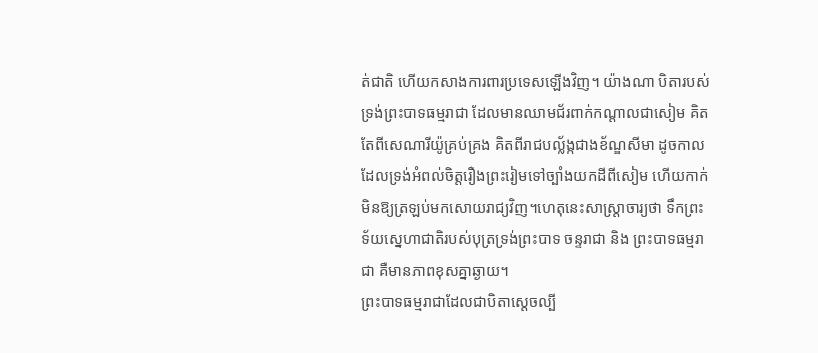ត់ជាតិ ហើយកសាងការពារប្រទេសឡើងវិញ។ យ៉ាងណា បិតារបស់ទ្រង់ព្រះបាទធម្មរាជា ដែលមានឈាមជ័រពាក់កណ្ដាលជាសៀម គិតតែពីសេណារីយ៉ូគ្រប់គ្រង គិតពីរាជបល្ល័ង្កជាងខ័ណ្ឌសីមា ដូចកាលដែលទ្រង់អំពល់ចិត្តរឿងព្រះរៀមទៅច្បាំងយកដីពីសៀម ហើយកាក់មិនឱ្យត្រឡប់មកសោយរាជ្យវិញ។ហេតុនេះសាស្រ្ដាចារ្យថា ទឹកព្រះទ័យស្នេហាជាតិរបស់បុត្រទ្រង់ព្រះបាទ ចន្ទរាជា និង ព្រះបាទធម្មរាជា គឺមានភាពខុសគ្នាឆ្ងាយ។
ព្រះបាទធម្មរាជាដែលជាបិតាស្ដេចល្បី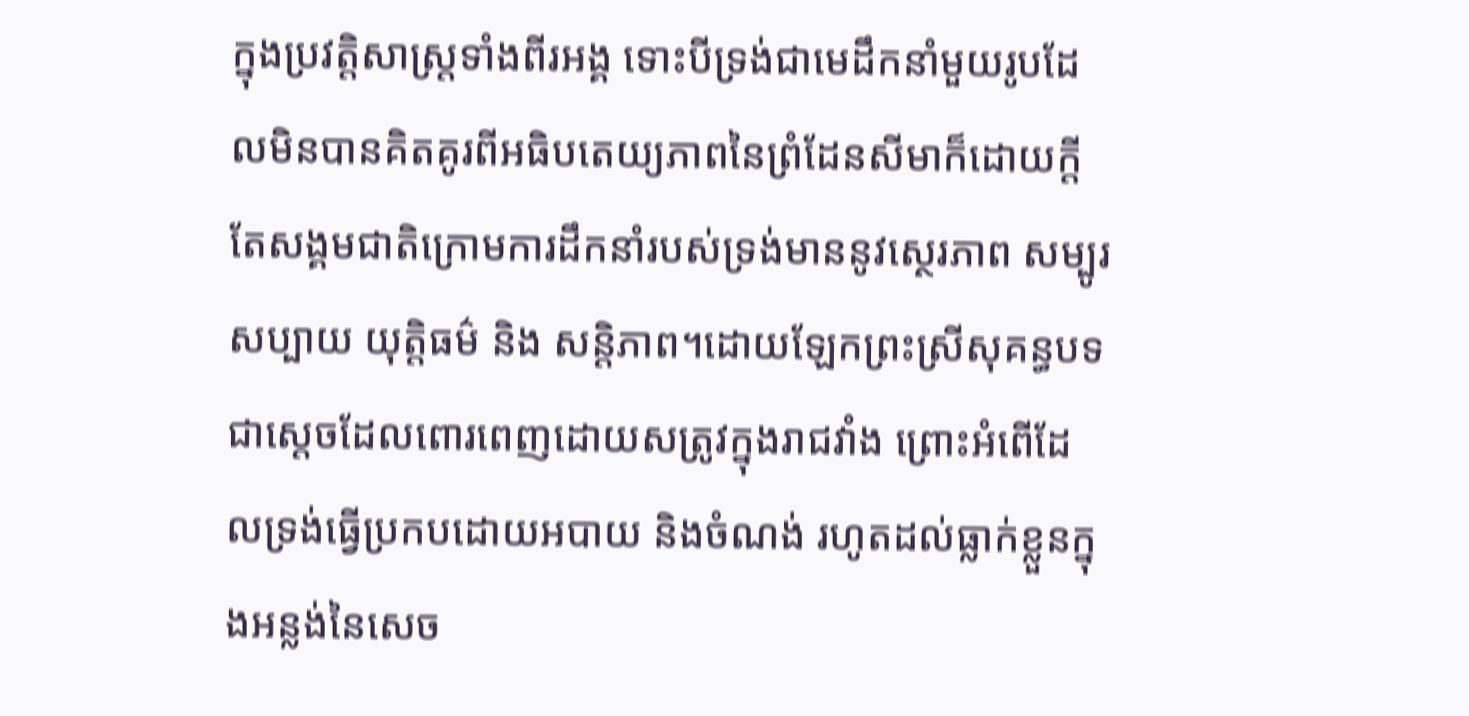ក្នុងប្រវត្តិសាស្រ្ដទាំងពីរអង្គ ទោះបីទ្រង់ជាមេដឹកនាំមួយរូបដែលមិនបានគិតគូរពីអធិបតេយ្យភាពនៃព្រំដែនសីមាក៏ដោយក្ដី តែសង្គមជាតិក្រោមការដឹកនាំរបស់ទ្រង់មាននូវស្ថេរភាព សម្បូរសប្បាយ យុត្តិធម៌ និង សន្ដិភាព។ដោយឡែកព្រះស្រីសុគន្ធបទជាស្ដេចដែលពោរពេញដោយសត្រូវក្នុងរាជវាំង ព្រោះអំពើដែលទ្រង់ធ្វើប្រកបដោយអបាយ និងចំណង់ រហូតដល់ធ្លាក់ខ្លួនក្នុងអន្លង់នៃសេច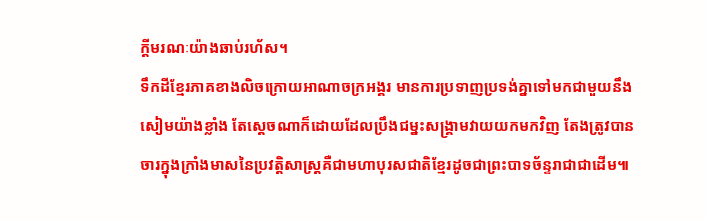ក្ដីមរណៈយ៉ាងឆាប់រហ័ស។
ទឹកដីខ្មែរភាគខាងលិចក្រោយអាណាចក្រអង្គរ មានការប្រទាញប្រទង់គ្នាទៅមកជាមួយនឹងសៀមយ៉ាងខ្លាំង តែស្ដេចណាក៏ដោយដែលប្រឹងជម្នះសង្គ្រាមវាយយកមកវិញ តែងត្រូវបានចារក្នុងក្រាំងមាសនៃប្រវត្តិសាស្ដ្រគឺជាមហាបុរសជាតិខ្មែរដូចជាព្រះបាទច័ន្ទរាជាជាដើម៕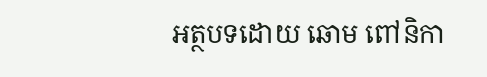អត្ថបទដោយ ឆោម ពៅនិកា